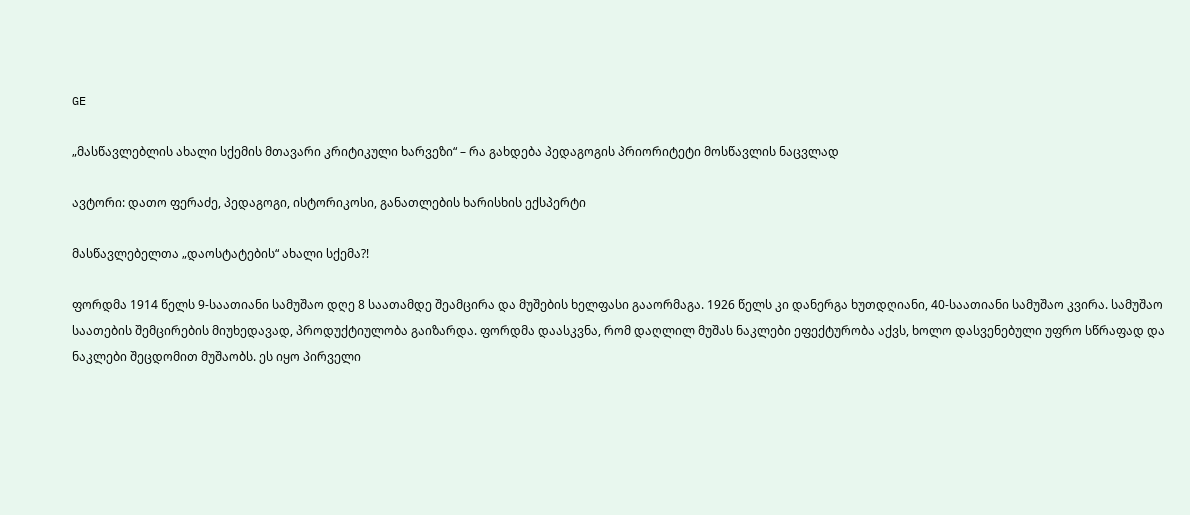GE

„მასწავლებლის ახალი სქემის მთავარი კრიტიკული ხარვეზი“ – რა გახდება პედაგოგის პრიორიტეტი მოსწავლის ნაცვლად

ავტორი: დათო ფერაძე, პედაგოგი, ისტორიკოსი, განათლების ხარისხის ექსპერტი

მასწავლებელთა „დაოსტატების“ ახალი სქემა?!

ფორდმა 1914 წელს 9-საათიანი სამუშაო დღე 8 საათამდე შეამცირა და მუშების ხელფასი გააორმაგა. 1926 წელს კი დანერგა ხუთდღიანი, 40-საათიანი სამუშაო კვირა. სამუშაო საათების შემცირების მიუხედავად, პროდუქტიულობა გაიზარდა. ფორდმა დაასკვნა, რომ დაღლილ მუშას ნაკლები ეფექტურობა აქვს, ხოლო დასვენებული უფრო სწრაფად და ნაკლები შეცდომით მუშაობს. ეს იყო პირველი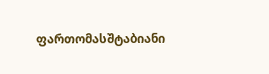ფართომასშტაბიანი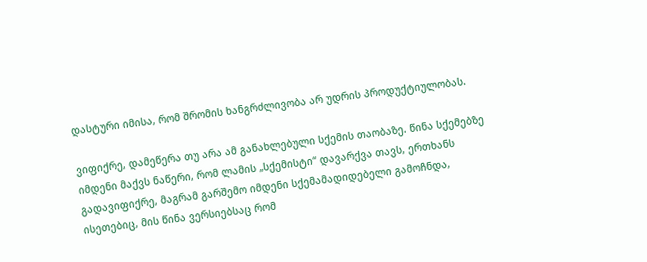დასტური იმისა, რომ შრომის ხანგრძლივობა არ უდრის პროდუქტიულობას.

ვიფიქრე, დამეწერა თუ არა ამ განახლებული სქემის თაობაზე. წინა სქემებზე იმდენი მაქვს ნაწერი, რომ ლამის „სქემისტი“ დავარქვა თავს, ერთხანს გადავიფიქრე, მაგრამ გარშემო იმდენი სქემამადიდებელი გამოჩნდა, ისეთებიც, მის წინა ვერსიებსაც რომ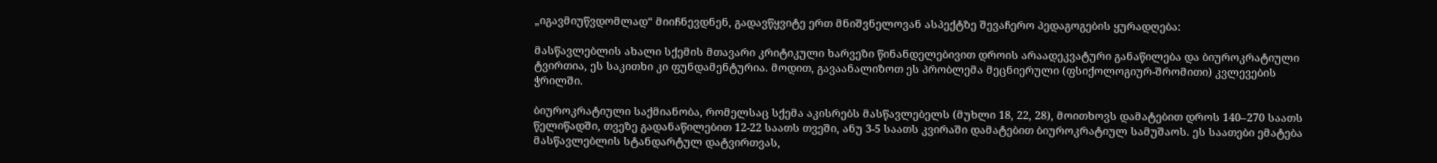„იგავმიუწვდომლად“ მიიჩნევდნენ, გადავწყვიტე ერთ მნიშვნელოვან ასპექტზე შევაჩერო პედაგოგების ყურადღება:

მასწავლებლის ახალი სქემის მთავარი კრიტიკული ხარვეზი წინანდელებივით დროის არაადეკვატური განაწილება და ბიუროკრატიული ტვირთია, ეს საკითხი კი ფუნდამენტურია. მოდით, გავაანალიზოთ ეს პრობლემა მეცნიერული (ფსიქოლოგიურ-შრომითი) კვლევების ჭრილში.

ბიუროკრატიული საქმიანობა, რომელსაც სქემა აკისრებს მასწავლებელს (მუხლი 18, 22, 28), მოითხოვს დამატებით დროს 140–270 საათს წელიწადში, თვეზე გადანაწილებით 12-22 საათს თვეში, ანუ 3-5 საათს კვირაში დამატებით ბიუროკრატიულ სამუშაოს. ეს საათები ემატება მასწავლებლის სტანდარტულ დატვირთვას,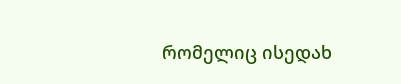რომელიც ისედახ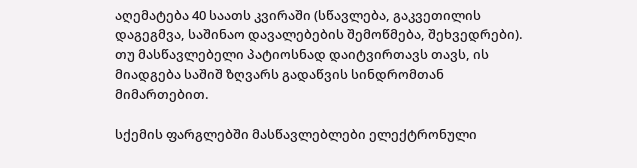აღემატება 40 საათს კვირაში (სწავლება, გაკვეთილის დაგეგმვა, საშინაო დავალებების შემოწმება, შეხვედრები). თუ მასწავლებელი პატიოსნად დაიტვირთავს თავს, ის მიადგება საშიშ ზღვარს გადაწვის სინდრომთან მიმართებით.

სქემის ფარგლებში მასწავლებლები ელექტრონული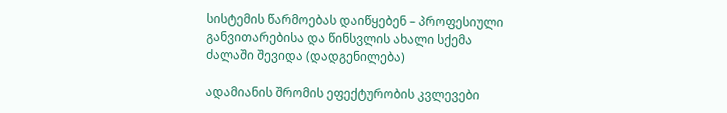სისტემის წარმოებას დაიწყებენ – პროფესიული განვითარებისა და წინსვლის ახალი სქემა ძალაში შევიდა (დადგენილება)

ადამიანის შრომის ეფექტურობის კვლევები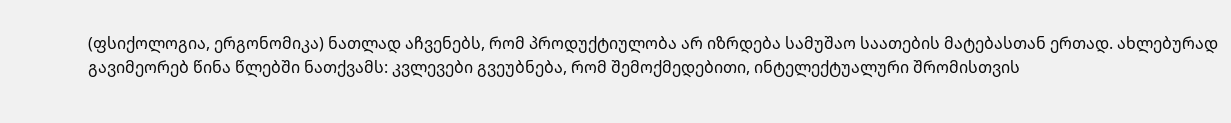(ფსიქოლოგია, ერგონომიკა) ნათლად აჩვენებს, რომ პროდუქტიულობა არ იზრდება სამუშაო საათების მატებასთან ერთად. ახლებურად გავიმეორებ წინა წლებში ნათქვამს: კვლევები გვეუბნება, რომ შემოქმედებითი, ინტელექტუალური შრომისთვის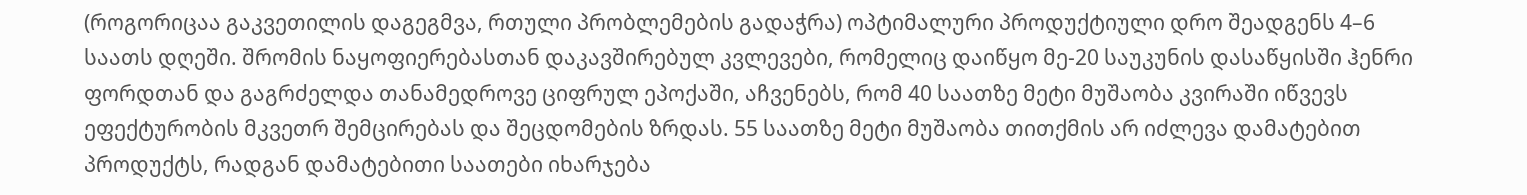(როგორიცაა გაკვეთილის დაგეგმვა, რთული პრობლემების გადაჭრა) ოპტიმალური პროდუქტიული დრო შეადგენს 4–6 საათს დღეში. შრომის ნაყოფიერებასთან დაკავშირებულ კვლევები, რომელიც დაიწყო მე-20 საუკუნის დასაწყისში ჰენრი ფორდთან და გაგრძელდა თანამედროვე ციფრულ ეპოქაში, აჩვენებს, რომ 40 საათზე მეტი მუშაობა კვირაში იწვევს ეფექტურობის მკვეთრ შემცირებას და შეცდომების ზრდას. 55 საათზე მეტი მუშაობა თითქმის არ იძლევა დამატებით პროდუქტს, რადგან დამატებითი საათები იხარჯება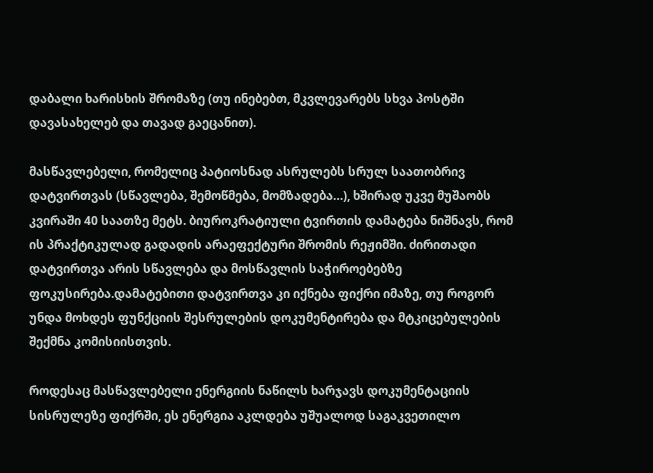დაბალი ხარისხის შრომაზე (თუ ინებებთ, მკვლევარებს სხვა პოსტში დავასახელებ და თავად გაეცანით).

მასწავლებელი, რომელიც პატიოსნად ასრულებს სრულ საათობრივ დატვირთვას (სწავლება, შემოწმება, მომზადება…), ხშირად უკვე მუშაობს კვირაში 40 საათზე მეტს. ბიუროკრატიული ტვირთის დამატება ნიშნავს, რომ ის პრაქტიკულად გადადის არაეფექტური შრომის რეჟიმში. ძირითადი დატვირთვა არის სწავლება და მოსწავლის საჭიროებებზე ფოკუსირება.დამატებითი დატვირთვა კი იქნება ფიქრი იმაზე, თუ როგორ უნდა მოხდეს ფუნქციის შესრულების დოკუმენტირება და მტკიცებულების შექმნა კომისიისთვის.

როდესაც მასწავლებელი ენერგიის ნაწილს ხარჯავს დოკუმენტაციის სისრულეზე ფიქრში, ეს ენერგია აკლდება უშუალოდ საგაკვეთილო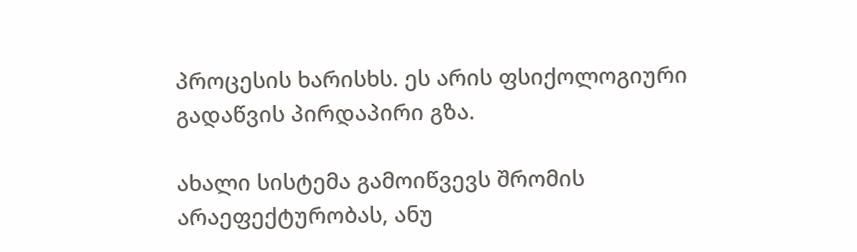პროცესის ხარისხს. ეს არის ფსიქოლოგიური გადაწვის პირდაპირი გზა.

ახალი სისტემა გამოიწვევს შრომის არაეფექტურობას, ანუ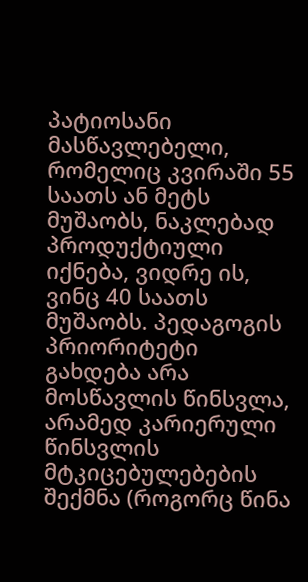პატიოსანი მასწავლებელი, რომელიც კვირაში 55 საათს ან მეტს მუშაობს, ნაკლებად პროდუქტიული იქნება, ვიდრე ის, ვინც 40 საათს მუშაობს. პედაგოგის პრიორიტეტი გახდება არა მოსწავლის წინსვლა, არამედ კარიერული წინსვლის მტკიცებულებების შექმნა (როგორც წინა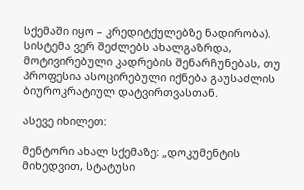სქემაში იყო – კრედიტქულებზე ნადირობა). სისტემა ვერ შეძლებს ახალგაზრდა, მოტივირებული კადრების შენარჩუნებას, თუ პროფესია ასოცირებული იქნება გაუსაძლის ბიუროკრატიულ დატვირთვასთან.

ასევე იხილეთ:

მენტორი ახალ სქემაზე: „დოკუმენტის მიხედვით, სტატუსი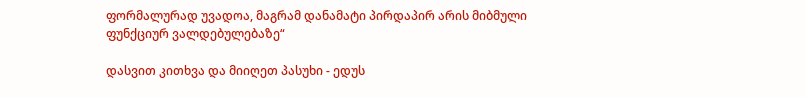ფორმალურად უვადოა, მაგრამ დანამატი პირდაპირ არის მიბმული ფუნქციურ ვალდებულებაზე“

დასვით კითხვა და მიიღეთ პასუხი - ედუს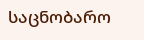საცნობარო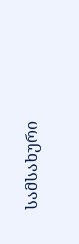სამსახური